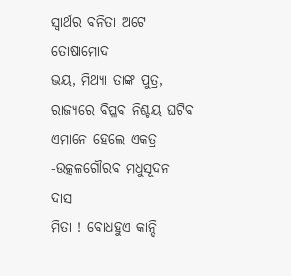ସ୍ବାର୍ଥର ବନିତା ଅଟେ ତୋଷାମୋଦ
ଭୟ, ମିଥ୍ୟା ତାଙ୍କ ପୁତ୍ର,
ରାଜ୍ୟରେ ବିପ୍ଳବ ନିଶ୍ଚୟ ଘଟିବ
ଏମାନେ ହେଲେ ଏକତ୍ର
-ଉତ୍କଳଗୌରବ ମଧୁସୂଦନ ଦାସ
ମିତା ! ବୋଧହୁଏ କାନ୍ଦି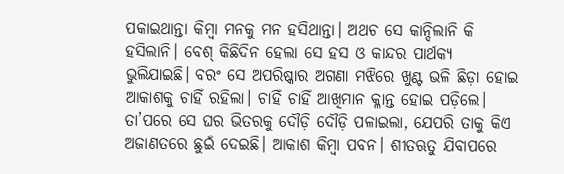ପକାଇଥାନ୍ତା କିମ୍ବା ମନକୁ ମନ ହସିଥାନ୍ତା। ଅଥଚ ସେ କାନ୍ଦିଲାନି କି ହସିଲାନି। ବେଶ୍ କିଛିଦିନ ହେଲା ସେ ହସ ଓ କାନ୍ଦର ପାର୍ଥକ୍ୟ ଭୁଲିଯାଇଛି। ବରଂ ସେ ଅପରିଷ୍କାର ଅଗଣା ମଝିରେ ଖୁଣ୍ଟ ଭଳି ଛିଡ଼ା ହୋଇ ଆକାଶକୁ ଚାହିଁ ରହିଲା। ଚାହିଁ ଚାହିଁ ଆଖିମାନ କ୍ଳାନ୍ତ ହୋଇ ପଡ଼ିଲେ। ତା’ପରେ ସେ ଘର ଭିତରକୁ ଦୌଡ଼ି ଦୌଡ଼ି ପଳାଇଲା, ଯେପରି ତାକୁ କିଏ ଅଜାଣତରେ ଛୁଇଁ ଦେଇଛି। ଆକାଶ କିମ୍ବା ପବନ। ଶୀତଋତୁ ଯିବାପରେ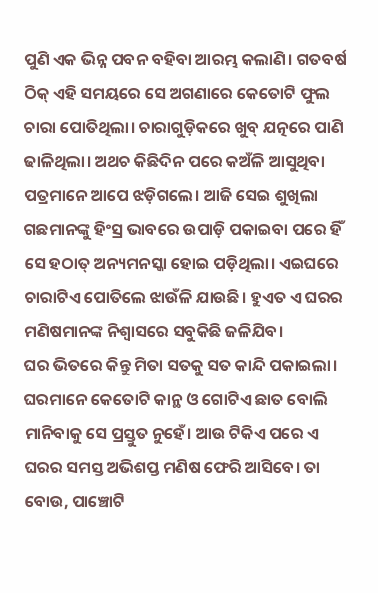ପୁଣି ଏକ ଭିନ୍ନ ପବନ ବହିବା ଆରମ୍ଭ କଲାଣି। ଗତବର୍ଷ ଠିକ୍ ଏହି ସମୟରେ ସେ ଅଗଣାରେ କେତୋଟି ଫୁଲ ଚାରା ପୋତିଥିଲା। ଚାରାଗୁଡ଼ିକରେ ଖୁବ୍ ଯତ୍ନରେ ପାଣି ଢାଳିଥିଲା। ଅଥଚ କିଛିଦିନ ପରେ କଅଁଳି ଆସୁଥିବା ପତ୍ରମାନେ ଆପେ ଝଡ଼ିଗଲେ। ଆଜି ସେଇ ଶୁଖିଲା ଗଛମାନଙ୍କୁ ହିଂସ୍ର ଭାବରେ ଉପାଡ଼ି ପକାଇବା ପରେ ହିଁ ସେ ହଠାତ୍ ଅନ୍ୟମନସ୍କା ହୋଇ ପଡ଼ିଥିଲା। ଏଇଘରେ ଚାରାଟିଏ ପୋତିଲେ ଝାଉଁଳି ଯାଉଛି। ହୁଏତ ଏ ଘରର ମଣିଷମାନଙ୍କ ନିଶ୍ୱାସରେ ସବୁକିଛି ଜଳିଯିବ।
ଘର ଭିତରେ କିନ୍ତୁ ମିତା ସତକୁ ସତ କାନ୍ଦି ପକାଇଲା। ଘରମାନେ କେତୋଟି କାନ୍ଥ ଓ ଗୋଟିଏ ଛାତ ବୋଲି ମାନିବାକୁ ସେ ପ୍ରସ୍ତୁତ ନୁହେଁ। ଆଉ ଟିକିଏ ପରେ ଏ ଘରର ସମସ୍ତ ଅଭିଶପ୍ତ ମଣିଷ ଫେରି ଆସିବେ। ତା ବୋଉ, ପାଞ୍ଚୋଟି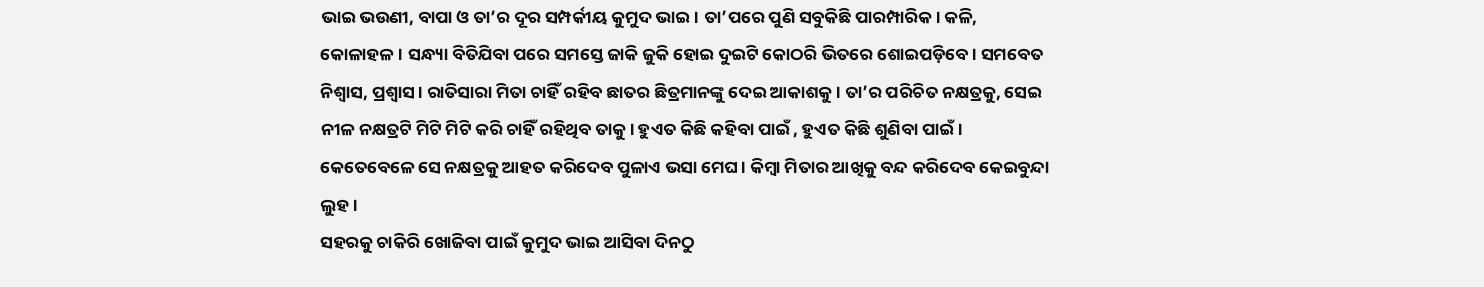ଭାଇ ଭଉଣୀ, ବାପା ଓ ତା’ର ଦୂର ସମ୍ପର୍କୀୟ କୁମୁଦ ଭାଇ। ତା’ପରେ ପୁଣି ସବୁକିଛି ପାରମ୍ପାରିକ। କଳି, କୋଳାହଳ। ସନ୍ଧ୍ୟା ବିତିଯିବା ପରେ ସମସ୍ତେ ଜାକି ଜୁକି ହୋଇ ଦୁଇଟି କୋଠରି ଭିତରେ ଶୋଇପଡ଼ିବେ। ସମବେତ ନିଶ୍ୱାସ, ପ୍ରଶ୍ୱାସ। ରାତିସାରା ମିତା ଚାହିଁ ରହିବ ଛାତର ଛିତ୍ରମାନଙ୍କୁ ଦେଇ ଆକାଶକୁ। ତା’ର ପରିଚିତ ନକ୍ଷତ୍ରକୁ, ସେଇ ନୀଳ ନକ୍ଷତ୍ରଟି ମିଟି ମିଟି କରି ଚାହିଁ ରହିଥିବ ତାକୁ। ହୁଏତ କିଛି କହିବା ପାଇଁ , ହୁଏତ କିଛି ଶୁଣିବା ପାଇଁ। କେତେବେଳେ ସେ ନକ୍ଷତ୍ରକୁ ଆହତ କରିଦେବ ପୁଳାଏ ଭସା ମେଘ। କିମ୍ବା ମିତାର ଆଖିକୁ ବନ୍ଦ କରିଦେବ କେଇବୁନ୍ଦା ଲୁହ।
ସହରକୁ ଚାକିରି ଖୋଜିବା ପାଇଁ କୁମୁଦ ଭାଇ ଆସିବା ଦିନଠୁ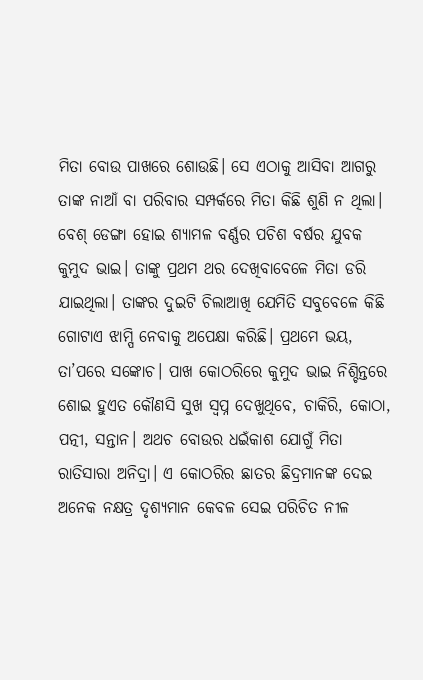ମିତା ବୋଉ ପାଖରେ ଶୋଉଛି। ସେ ଏଠାକୁ ଆସିବା ଆଗରୁ ତାଙ୍କ ନାଆଁ ବା ପରିବାର ସମ୍ପର୍କରେ ମିତା କିଛି ଶୁଣି ନ ଥିଲା। ବେଶ୍ ଡେଙ୍ଗା ହୋଇ ଶ୍ୟାମଳ ବର୍ଣ୍ଣର ପଚିଶ ବର୍ଷର ଯୁବକ କୁମୁଦ ଭାଇ। ତାଙ୍କୁ ପ୍ରଥମ ଥର ଦେଖିବାବେଳେ ମିତା ଡରି ଯାଇଥିଲା। ତାଙ୍କର ଦୁଇଟି ଚିଲାଆଖି ଯେମିତି ସବୁବେଳେ କିଛି ଗୋଟାଏ ଝାମ୍ପି ନେବାକୁ ଅପେକ୍ଷା କରିଛି। ପ୍ରଥମେ ଭୟ, ତା’ପରେ ସଙ୍କୋଚ। ପାଖ କୋଠରିରେ କୁମୁଦ ଭାଇ ନିଶ୍ଚିନ୍ତରେ ଶୋଇ ହୁଏତ କୌଣସି ସୁଖ ସ୍ୱପ୍ନ ଦେଖୁଥିବେ, ଚାକିରି, କୋଠା, ପତ୍ନୀ, ସନ୍ତାନ। ଅଥଚ ବୋଉର ଧଇଁକାଶ ଯୋଗୁଁ ମିତା ରାତିସାରା ଅନିଦ୍ରା। ଏ କୋଠରିର ଛାତର ଛିଦ୍ରମାନଙ୍କ ଦେଇ ଅନେକ ନକ୍ଷତ୍ର ଦୃଶ୍ୟମାନ କେବଳ ସେଇ ପରିଚିତ ନୀଳ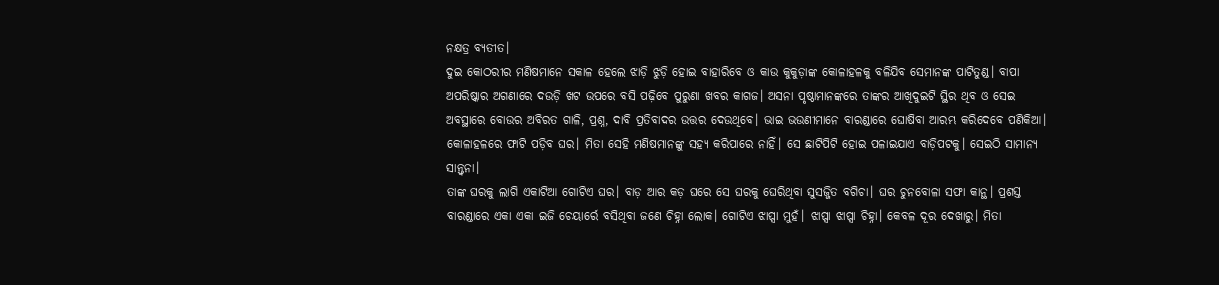ନକ୍ଷତ୍ର ବ୍ୟତୀତ।
ଦୁଇ କୋଠରୀର ମଣିଷମାନେ ସକାଳ ହେଲେ ଝାଡ଼ି ଝୁଡ଼ି ହୋଇ ବାହାରିବେ ଓ କାଉ କୁକୁଡ଼ାଙ୍କ କୋଳାହଳକୁ ବଳିଯିବ ସେମାନଙ୍କ ପାଟିତୁଣ୍ଡ। ବାପା ଅପରିଷ୍କାର ଅଗଣାରେ ଦଉଡ଼ି ଖଟ ଉପରେ ବସି ପଢ଼ିବେ ପୁରୁଣା ଖବର କାଗଜ। ଅସନା ପୃଷ୍ଠାମାନଙ୍କରେ ତାଙ୍କର ଆଖିଦୁଇଟି ସ୍ଥିର ଥିବ ଓ ସେଇ ଅବସ୍ଥାରେ ବୋଉର ଅବିରତ ଗାଳି, ପ୍ରଶ୍ନ, ଦାବି ପ୍ରତିବାଦର ଉତ୍ତର ଦେଉଥିବେ। ଭାଇ ଭଉଣୀମାନେ ବାରଣ୍ଡାରେ ଘୋଷିବା ଆରମ୍ଭ କରିଦେବେ ପଣିକିଆ। କୋଳାହଳରେ ଫାଟି ପଡ଼ିବ ଘର। ମିତା ସେହି ମଣିଷମାନଙ୍କୁ ସହ୍ୟ କରିପାରେ ନାହିଁ। ସେ ଛାଟିପିଟି ହୋଇ ପଳାଇଯାଏ ବାଡ଼ିପଟକୁ। ସେଇଠି ସାମାନ୍ୟ ସାନ୍ତ୍ୱନା।
ତାଙ୍କ ଘରକୁ ଲାଗି ଏକାଟିଆ ଗୋଟିଏ ଘର। ବାଡ଼ ଆର କଡ଼ ଘରେ ସେ ଘରକୁ ଘେରିଥିବା ସୁସଜ୍ଜିତ ବଗିଚା। ଘର ଚୁନବୋଳା ସଫା କାନ୍ଥ। ପ୍ରଶସ୍ତ ବାରଣ୍ଡାରେ ଏକା ଏକା ଇଜି ଚେୟାର୍ରେ ବସିଥିବା ଜଣେ ଚିହ୍ନା ଲୋକ। ଗୋଟିଏ ଝାପ୍ସା ମୁହଁ। ଝାପ୍ସା ଝାପ୍ସା ଚିହ୍ନା। କେବଳ ଦୂର ଦେଖାରୁ। ମିତା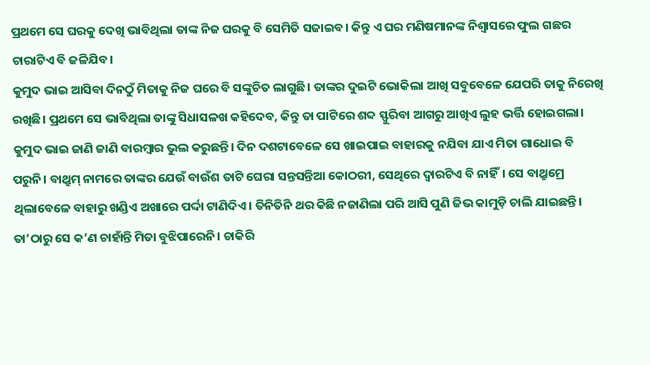ପ୍ରଥମେ ସେ ଘରକୁ ଦେଖି ଭାବିଥିଲା ତାଙ୍କ ନିଜ ଘରକୁ ବି ସେମିତି ସଜାଇବ। କିନ୍ତୁ ଏ ଘର ମଣିଷମାନଙ୍କ ନିଶ୍ୱାସରେ ଫୁଲ ଗଛର ଚାରାଟିଏ ବି ଜଳିଯିବ।
କୁମୁଦ ଭାଇ ଆସିବା ଦିନଠୁଁ ମିତାକୁ ନିଜ ଘରେ ବି ସଙ୍କୁଚିତ ଲାଗୁଛି। ତାଙ୍କର ଦୁଇଟି ଭୋକିଲା ଆଖି ସବୁବେଳେ ଯେପରି ତାକୁ ନିରେଖି ରଖିଛି। ପ୍ରଥମେ ସେ ଭାବିଥିଲା ତାଙ୍କୁ ସିଧାସଳଖ କହିଦେବ, କିନ୍ତୁ ତା ପାଟିରେ ଶବ୍ଦ ସ୍ଫୁରିବା ଆଗରୁ ଆଖିଏ ଲୁହ ଭର୍ତ୍ତି ହୋଇଗଲା। କୁମୁଦ ଭାଇ ଜାଣି ଜାଣି ବାରମ୍ବାର ଭୁଲ କରୁଛନ୍ତି। ଦିନ ଦଶଟାବେଳେ ସେ ଖାଇପାଇ ବାହାରକୁ ନଯିବା ଯାଏ ମିତା ଗାଧୋଇ ବି ପରୁନି। ବାଥ୍ରୁମ୍ ନାମରେ ତାଙ୍କର ଯେଉଁ ବାଉଁଶ ତାଟି ଘେରା ସନ୍ତସନ୍ତିଆ କୋଠରୀ, ସେଥିରେ ଦ୍ୱାରଟିଏ ବି ନାହିଁ। ସେ ବାଥ୍ରୁମ୍ରେ ଥିଲାବେଳେ ବାହାରୁ ଖଣ୍ଡିଏ ଅଖାରେ ପର୍ଦ୍ଦା ଟାଣିଦିଏ। ତିନିତିନି ଥର କିଛି ନଜାଣିଲା ପରି ଆସି ପୁଣି ଜିଭ କାମୁଡ଼ି ଚାଲି ଯାଇଛନ୍ତି। ତା’ଠାରୁ ସେ କ’ଣ ଚାହାଁନ୍ତି ମିତା ବୁଝିପାରେନି। ଚାକିରି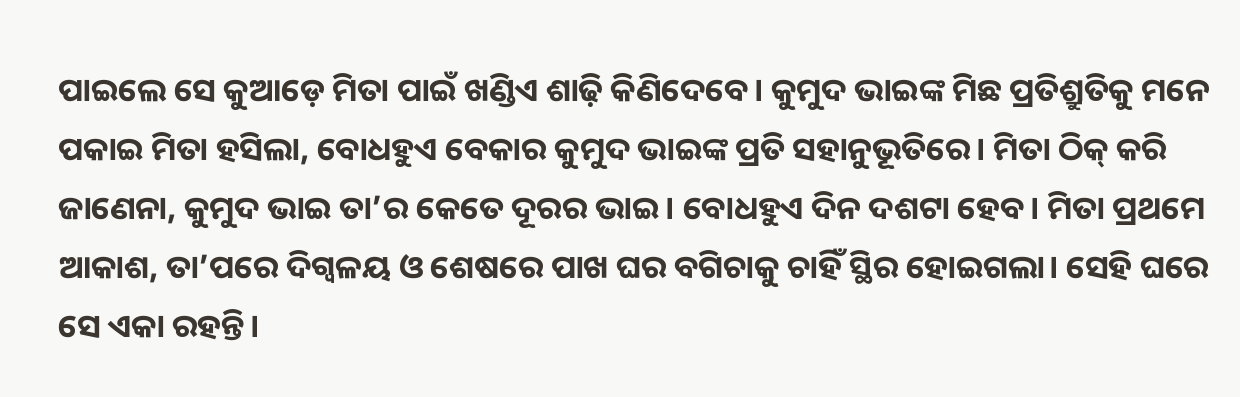ପାଇଲେ ସେ କୁଆଡ଼େ ମିତା ପାଇଁ ଖଣ୍ଡିଏ ଶାଢ଼ି କିଣିଦେବେ। କୁମୁଦ ଭାଇଙ୍କ ମିଛ ପ୍ରତିଶ୍ରୁତିକୁ ମନେ ପକାଇ ମିତା ହସିଲା, ବୋଧହୁଏ ବେକାର କୁମୁଦ ଭାଇଙ୍କ ପ୍ରତି ସହାନୁଭୂତିରେ। ମିତା ଠିକ୍ କରି ଜାଣେନା, କୁମୁଦ ଭାଇ ତା’ର କେତେ ଦୂରର ଭାଇ। ବୋଧହୁଏ ଦିନ ଦଶଟା ହେବ। ମିତା ପ୍ରଥମେ ଆକାଶ, ତା’ପରେ ଦିଗ୍ବଳୟ ଓ ଶେଷରେ ପାଖ ଘର ବଗିଚାକୁ ଚାହିଁ ସ୍ଥିର ହୋଇଗଲା। ସେହି ଘରେ ସେ ଏକା ରହନ୍ତି।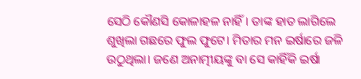ସେଠି କୌଣସି କୋଳାହଳ ନାହିଁ। ତାଙ୍କ ହାତ ଲାଗିଲେ ଶୁଖିଲା ଗଛରେ ଫୁଲ ଫୁଟେ। ମିତାର ମନ ଇର୍ଷାରେ ଜଳି ଉଠୁଥିଲା। ଜଣେ ଅନାତ୍ମୀୟଙ୍କୁ ବା ସେ କାହିଁକି ଇର୍ଷା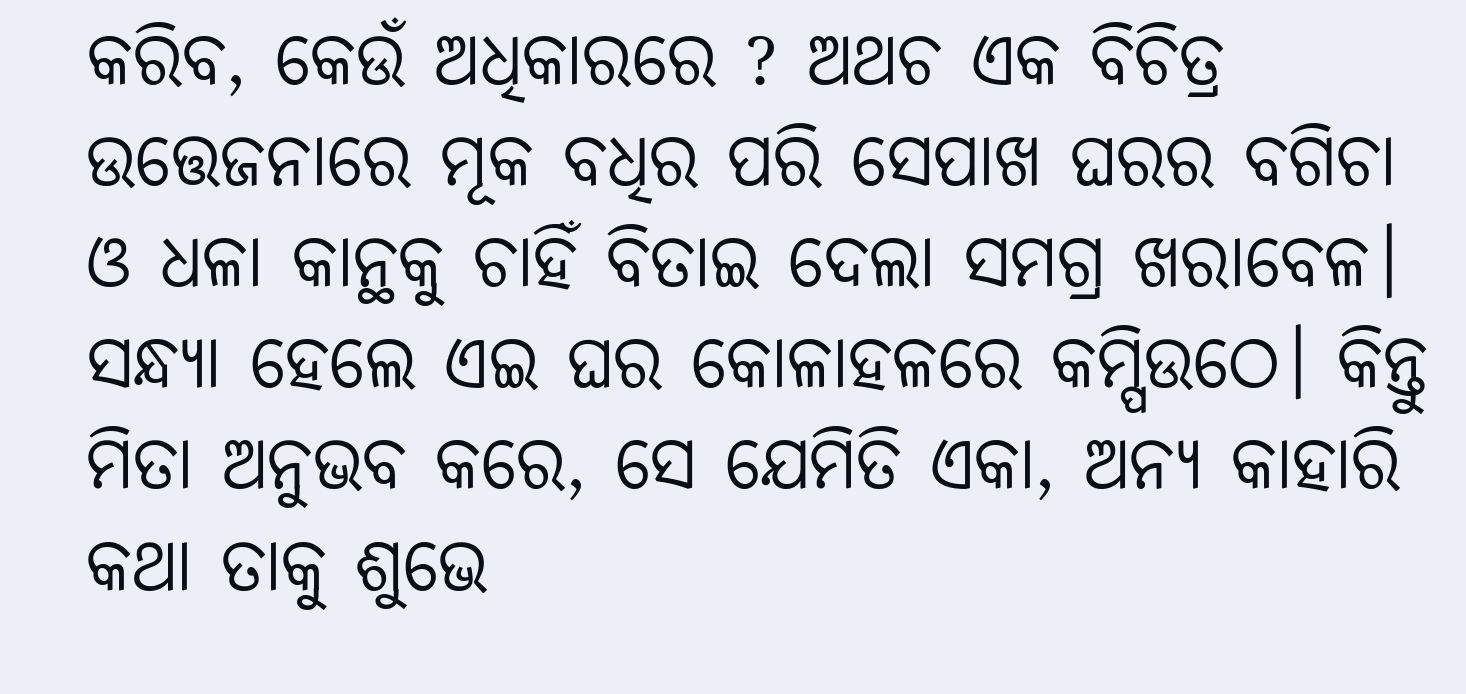କରିବ, କେଉଁ ଅଧିକାରରେ ? ଅଥଚ ଏକ ବିଚିତ୍ର ଉତ୍ତେଜନାରେ ମୂକ ବଧିର ପରି ସେପାଖ ଘରର ବଗିଚା ଓ ଧଳା କାନ୍ଥକୁ ଚାହିଁ ବିତାଇ ଦେଲା ସମଗ୍ର ଖରାବେଳ। ସନ୍ଧ୍ୟା ହେଲେ ଏଇ ଘର କୋଳାହଳରେ କମ୍ପିଉଠେ। କିନ୍ତୁ ମିତା ଅନୁଭବ କରେ, ସେ ଯେମିତି ଏକା, ଅନ୍ୟ କାହାରି କଥା ତାକୁ ଶୁଭେ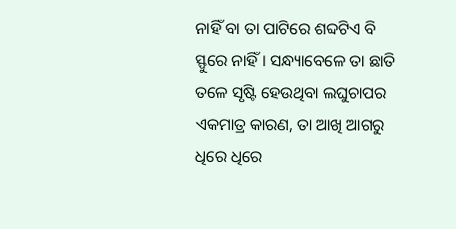ନାହିଁ ବା ତା ପାଟିରେ ଶବ୍ଦଟିଏ ବି ସ୍ଫୁରେ ନାହିଁ। ସନ୍ଧ୍ୟାବେଳେ ତା ଛାତି ତଳେ ସୃଷ୍ଟି ହେଉଥିବା ଲଘୁଚାପର ଏକମାତ୍ର କାରଣ, ତା ଆଖି ଆଗରୁ ଧିରେ ଧିରେ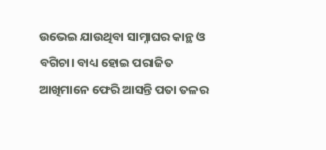ଉଭେଇ ଯାଉଥିବା ସାମ୍ନାଘର କାନ୍ଥ ଓ ବଗିଚା। ବାଧ୍ୟ ହୋଇ ପରାଜିତ ଆଖିମାନେ ଫେରି ଆସନ୍ତି ପତା ତଳର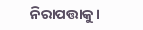ନିରାପତ୍ତାକୁ।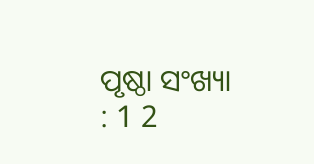ପୃଷ୍ଠା ସଂଖ୍ୟା : 1 2